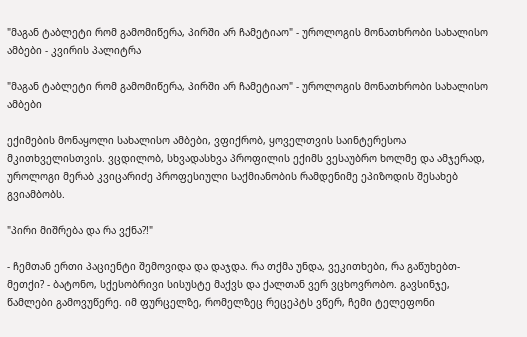"მაგან ტაბლეტი რომ გამომიწერა, პირში არ ჩამეტიაო" - უროლოგის მონათხრობი სახალისო ამბები - კვირის პალიტრა

"მაგან ტაბლეტი რომ გამომიწერა, პირში არ ჩამეტიაო" - უროლოგის მონათხრობი სახალისო ამბები

ექიმების მონაყოლი სახალისო ამბები, ვფიქრობ, ყოველთვის საინტერესოა მკითხველისთვის. ვცდილობ, სხვადასხვა პროფილის ექიმს ვესაუბრო ხოლმე და ამჯერად, უროლოგი მერაბ კვიცარიძე პროფესიული საქმიანობის რამდენიმე ეპიზოდის შესახებ გვიამბობს.

"პირი მიშრება და რა ვქნა?!"

- ჩემთან ერთი პაციენტი შემოვიდა და დაჯდა. რა თქმა უნდა, ვეკითხები, რა გაწუხებთ-მეთქი? - ბატონო, სქესობრივი სისუსტე მაქვს და ქალთან ვერ ვცხოვრობო. გავსინჯე, წამლები გამოვუწერე. იმ ფურცელზე, რომელზეც რეცეპტს ვწერ, ჩემი ტელეფონი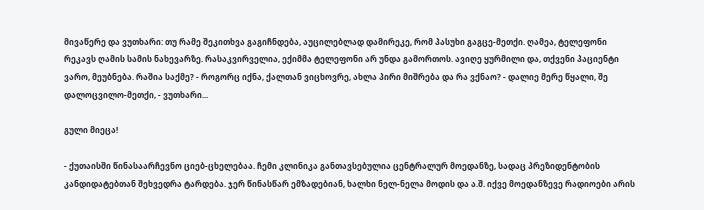მივაწერე და ვუთხარი: თუ რამე შეკითხვა გაგიჩნდება, აუცილებლად დამირეკე, რომ პასუხი გაგცე-მეთქი. ღამეა, ტელეფონი რეკავს ღამის სამის ნახევარზე. რასაკვირველია, ექიმმა ტელეფონი არ უნდა გამორთოს. ავიღე ყურმილი და, თქვენი პაციენტი ვარო, მეუბნება. რაშია საქმე? - როგორც იქნა, ქალთან ვიცხოვრე, ახლა პირი მიშრება და რა ვქნაო? - დალიე მერე წყალი, შე დალოცვილო-მეთქი, - ვუთხარი...

გული მიეცა!

- ქუთაისში წინასაარჩევნო ციებ-ცხელებაა. ჩემი კლინიკა განთავსებულია ცენტრალურ მოედანზე, სადაც პრეზიდენტობის კანდიდატებთან შეხვედრა ტარდება. ჯერ წინასწარ ემზადებიან, ხალხი ნელ-ნელა მოდის და ა.შ. იქვე მოედანზევე რადიოები არის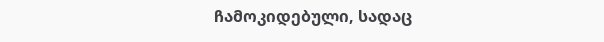ჩამოკიდებული, სადაც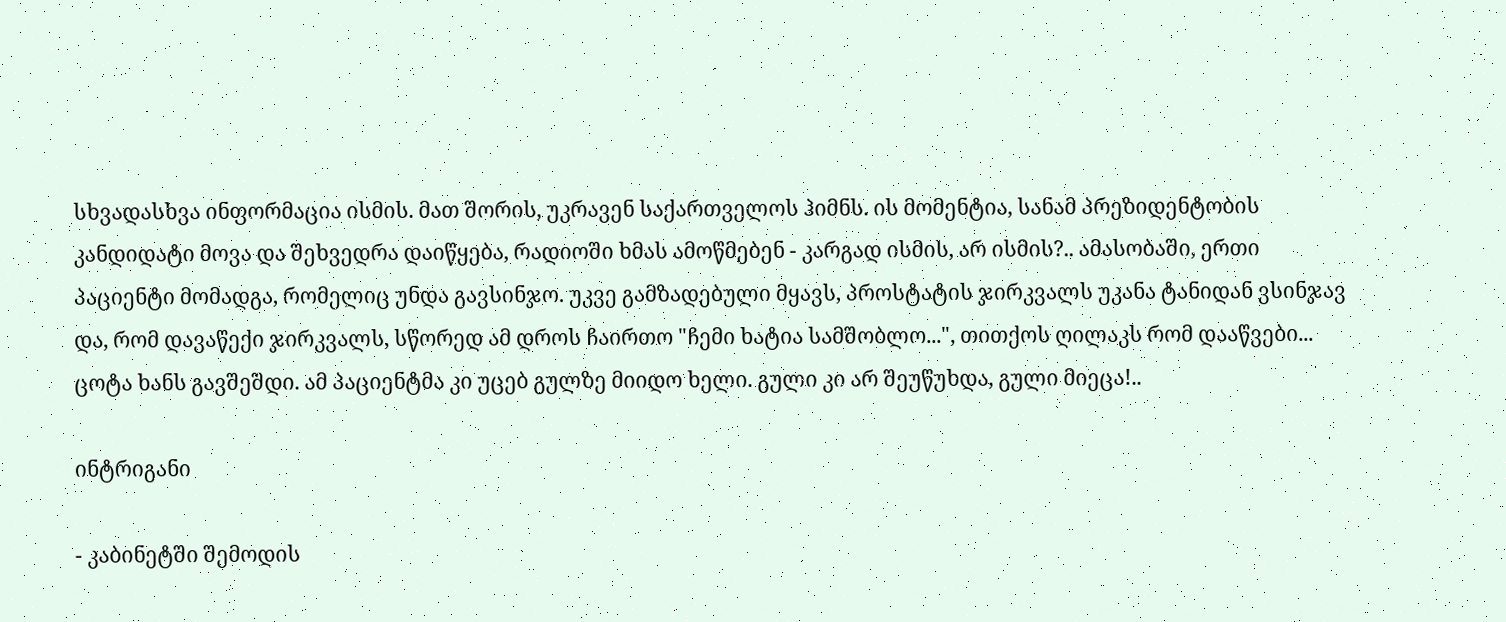სხვადასხვა ინფორმაცია ისმის. მათ შორის, უკრავენ საქართველოს ჰიმნს. ის მომენტია, სანამ პრეზიდენტობის კანდიდატი მოვა და შეხვედრა დაიწყება, რადიოში ხმას ამოწმებენ - კარგად ისმის, არ ისმის?.. ამასობაში, ერთი პაციენტი მომადგა, რომელიც უნდა გავსინჯო. უკვე გამზადებული მყავს, პროსტატის ჯირკვალს უკანა ტანიდან ვსინჯავ და, რომ დავაწექი ჯირკვალს, სწორედ ამ დროს ჩაირთო "ჩემი ხატია სამშობლო...", თითქოს ღილაკს რომ დააწვები... ცოტა ხანს გავშეშდი. ამ პაციენტმა კი უცებ გულზე მიიდო ხელი. გული კი არ შეუწუხდა, გული მიეცა!..

ინტრიგანი

- კაბინეტში შემოდის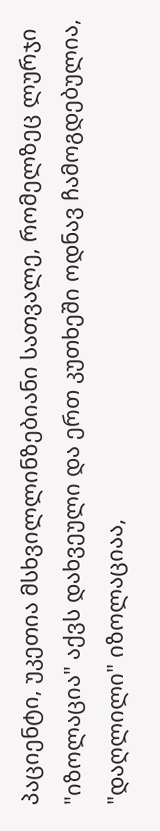პაციენტი, უკეთია მსხვილლინზებიანი სათვალე, რომელზეც ლურჯი "იზოლაცია" აქვს დახვეული და ერთ კუთხეში ოდნავ ჩამოგდებულია, "დაღლილი" იზოლაციაა,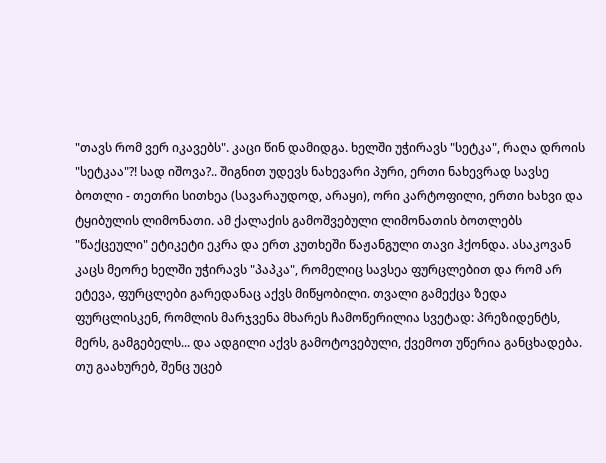"თავს რომ ვერ იკავებს". კაცი წინ დამიდგა. ხელში უჭირავს "სეტკა", რაღა დროის "სეტკაა"?! სად იშოვა?.. შიგნით უდევს ნახევარი პური, ერთი ნახევრად სავსე ბოთლი - თეთრი სითხეა (სავარაუდოდ, არაყი), ორი კარტოფილი, ერთი ხახვი და ტყიბულის ლიმონათი. ამ ქალაქის გამოშვებული ლიმონათის ბოთლებს "წაქცეული" ეტიკეტი ეკრა და ერთ კუთხეში წაჟანგული თავი ჰქონდა. ასაკოვან კაცს მეორე ხელში უჭირავს "პაპკა", რომელიც სავსეა ფურცლებით და რომ არ ეტევა, ფურცლები გარედანაც აქვს მიწყობილი. თვალი გამექცა ზედა ფურცლისკენ, რომლის მარჯვენა მხარეს ჩამოწერილია სვეტად: პრეზიდენტს, მერს, გამგებელს... და ადგილი აქვს გამოტოვებული, ქვემოთ უწერია განცხადება. თუ გაახურებ, შენც უცებ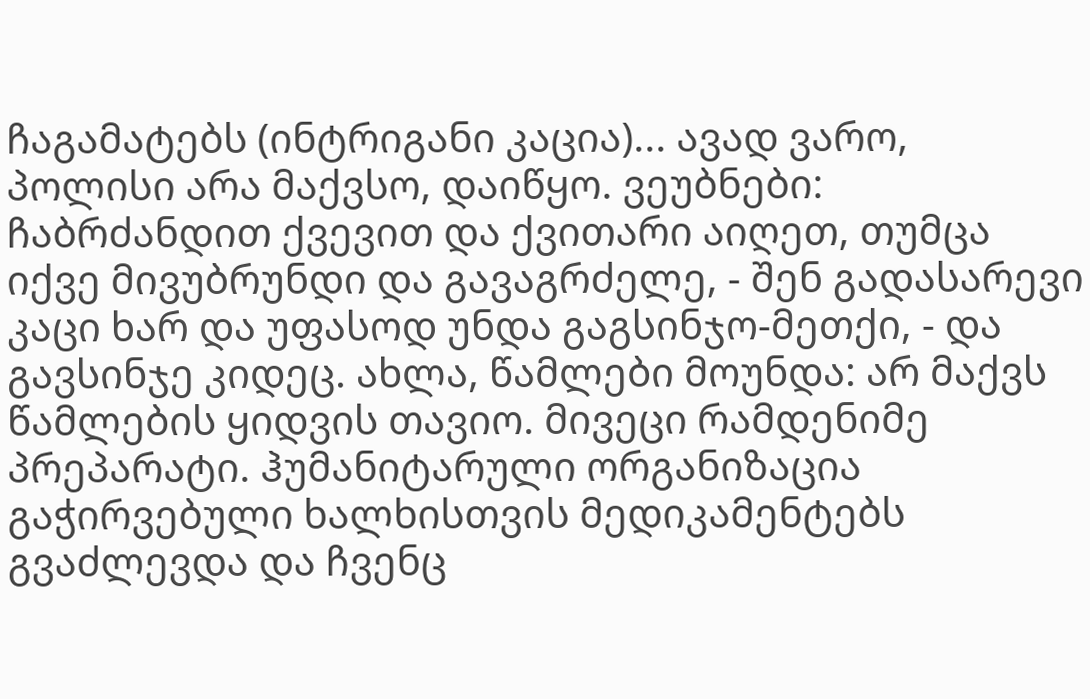ჩაგამატებს (ინტრიგანი კაცია)... ავად ვარო, პოლისი არა მაქვსო, დაიწყო. ვეუბნები: ჩაბრძანდით ქვევით და ქვითარი აიღეთ, თუმცა იქვე მივუბრუნდი და გავაგრძელე, - შენ გადასარევი კაცი ხარ და უფასოდ უნდა გაგსინჯო-მეთქი, - და გავსინჯე კიდეც. ახლა, წამლები მოუნდა: არ მაქვს წამლების ყიდვის თავიო. მივეცი რამდენიმე პრეპარატი. ჰუმანიტარული ორგანიზაცია გაჭირვებული ხალხისთვის მედიკამენტებს გვაძლევდა და ჩვენც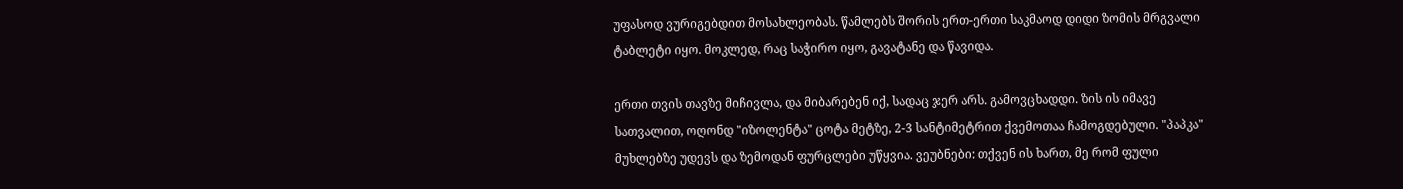უფასოდ ვურიგებდით მოსახლეობას. წამლებს შორის ერთ-ერთი საკმაოდ დიდი ზომის მრგვალი ტაბლეტი იყო. მოკლედ, რაც საჭირო იყო, გავატანე და წავიდა.

ერთი თვის თავზე მიჩივლა, და მიბარებენ იქ, სადაც ჯერ არს. გამოვცხადდი. ზის ის იმავე სათვალით, ოღონდ "იზოლენტა" ცოტა მეტზე, 2-3 სანტიმეტრით ქვემოთაა ჩამოგდებული. "პაპკა" მუხლებზე უდევს და ზემოდან ფურცლები უწყვია. ვეუბნები: თქვენ ის ხართ, მე რომ ფული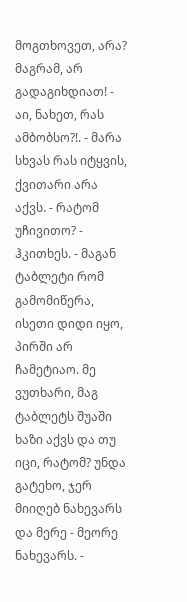მოგთხოვეთ, არა? მაგრამ, არ გადაგიხდიათ! - აი, ნახეთ, რას ამბობსო?!. - მარა სხვას რას იტყვის, ქვითარი არა აქვს. - რატომ უჩივითო? - ჰკითხეს. - მაგან ტაბლეტი რომ გამომიწერა, ისეთი დიდი იყო, პირში არ ჩამეტიაო. მე ვუთხარი, მაგ ტაბლეტს შუაში ხაზი აქვს და თუ იცი, რატომ? უნდა გატეხო, ჯერ მიიღებ ნახევარს და მერე - მეორე ნახევარს. -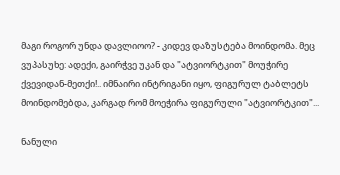მაგი როგორ უნდა დავლიოო? - კიდევ დაზუსტება მოინდომა. მეც ვუპასუხე: ადექი, გაირჭვე უკან და "ატვიორტკით" მოუჭირე ქვევიდან-მეთქი!.. იმნაირი ინტრიგანი იყო, ფიგურულ ტაბლეტს მოინდომებდა, კარგად რომ მოეჭირა ფიგურული "ატვიორტკით"...

ნანული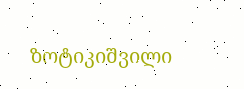ზოტიკიშვილი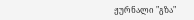ჟურნალი "გზა"